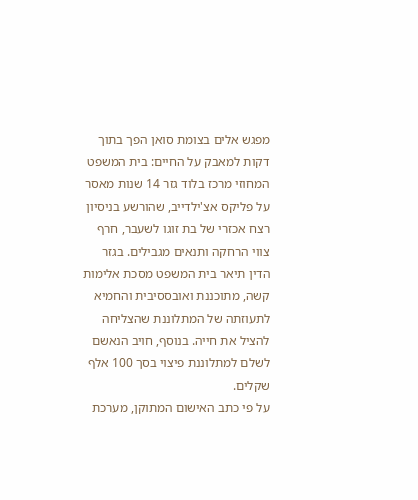מפגש אלים בצומת סואן הפך בתוך דקות למאבק על החיים: בית המשפט המחוזי מרכז בלוד גזר 14 שנות מאסר על פליקס אצ'ילדייב, שהורשע בניסיון רצח אכזרי של בת זוגו לשעבר, חרף צווי הרחקה ותנאים מגבילים. בגזר הדין תיאר בית המשפט מסכת אלימות קשה, מתוכננת ואובססיבית והחמיא לתעוזתה של המתלוננת שהצליחה להציל את חייה. בנוסף, חויב הנאשם לשלם למתלוננת פיצוי בסך 100 אלף שקלים.
על פי כתב האישום המתוקן, מערכת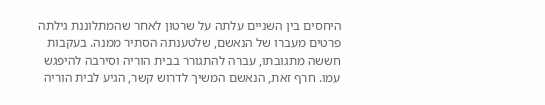היחסים בין השניים עלתה על שרטון לאחר שהמתלוננת גילתה פרטים מעברו של הנאשם, שלטענתה הסתיר ממנה. בעקבות חששה מתגובתו, עברה להתגורר בבית הוריה וסירבה להיפגש עמו. חרף זאת, הנאשם המשיך לדרוש קשר, הגיע לבית הוריה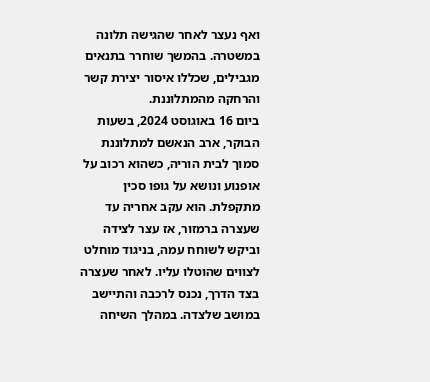ואף נעצר לאחר שהגישה תלונה במשטרה. בהמשך שוחרר בתנאים מגבילים, שכללו איסור יצירת קשר והרחקה מהמתלוננת.
ביום 16 באוגוסט 2024, בשעות הבוקר, ארב הנאשם למתלוננת סמוך לבית הוריה, כשהוא רכוב על אופנוע ונושא על גופו סכין מתקפלת. הוא עקב אחריה עד שעצרה ברמזור, אז עצר לצידה וביקש לשוחח עמה, בניגוד מוחלט לצווים שהוטלו עליו. לאחר שעצרה בצד הדרך, נכנס לרכבה והתיישב במושב שלצדה. במהלך השיחה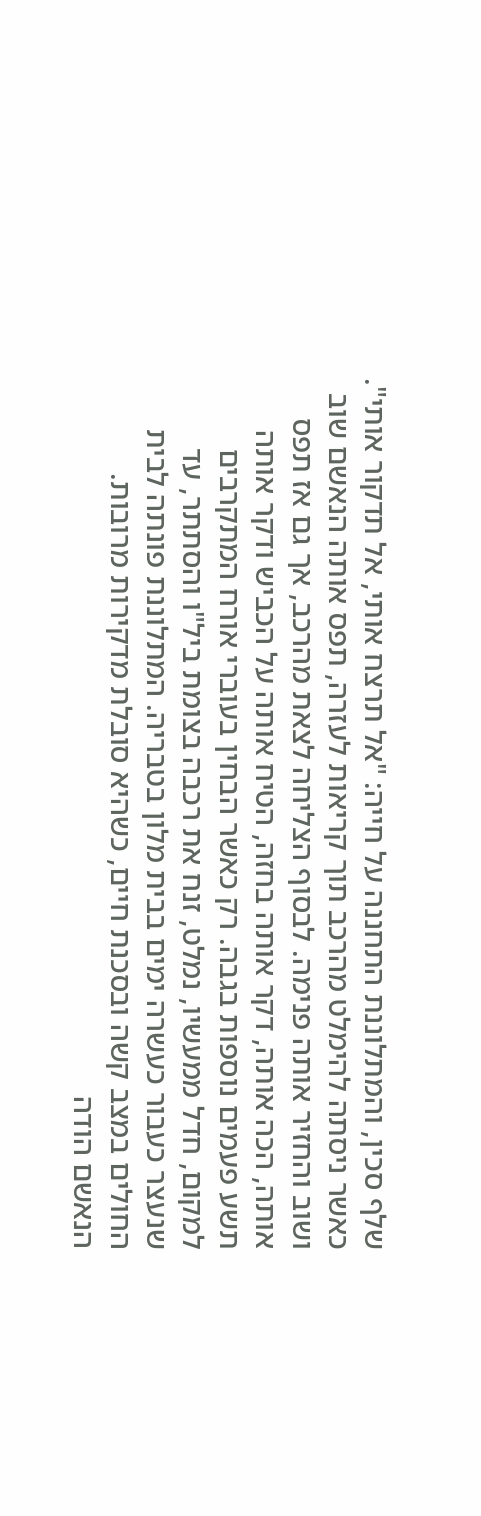שלף סכין, והמתלוננת התחננה על חייה: "אל תרצח אותי, אל תדקור אותי".
כאשר ניסתה להימלט מהרכב תוך קריאות לעזרה, תפס אותה הנאשם שוב ושוב והחזיר אותה פנימה. לבסוף הצליחה לצאת מהרכב, אך גם אז תפס אותה, הכה אותה, דקר אותה בחזה, הטיח אותה על הכביש ודקר אותה תשע פעמים נוספות בגבה. רק כאשר הבחין בעוברי אורח המתקרבים למקום, חדל ממעשיו, נמלט, זנח את רכבה בצומת ביל"ו והסתתר, עד שנעצר כעבור כעשרה ימים בבית מלון בטבריה. המתלוננת פונתה לבית החולים במצב קשה ובסכנת חיים, כשהיא סובלת מדקירות מרובות.
הנאשם הודה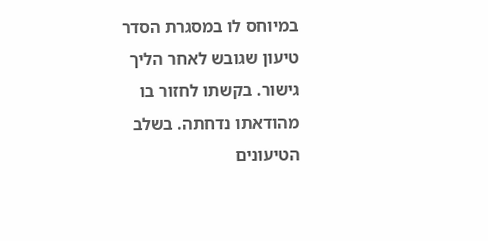במיוחס לו במסגרת הסדר טיעון שגובש לאחר הליך גישור. בקשתו לחזור בו מהודאתו נדחתה. בשלב הטיעונים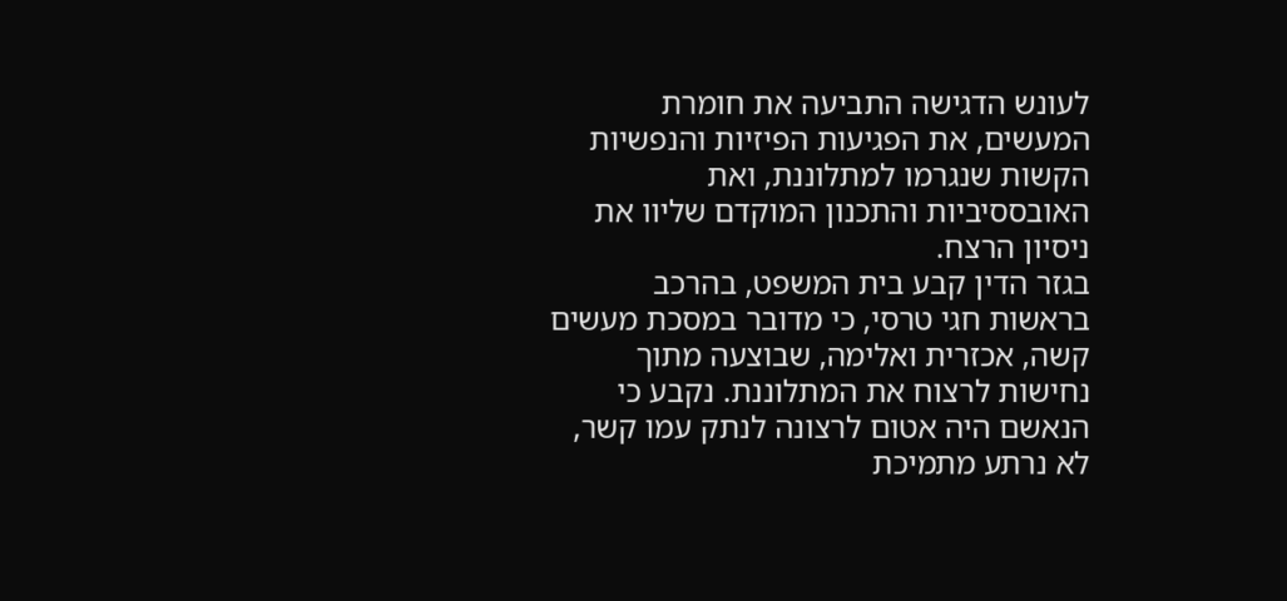לעונש הדגישה התביעה את חומרת המעשים, את הפגיעות הפיזיות והנפשיות הקשות שנגרמו למתלוננת, ואת האובססיביות והתכנון המוקדם שליוו את ניסיון הרצח.
בגזר הדין קבע בית המשפט, בהרכב בראשות חגי טרסי, כי מדובר במסכת מעשים קשה, אכזרית ואלימה, שבוצעה מתוך נחישות לרצוח את המתלוננת. נקבע כי הנאשם היה אטום לרצונה לנתק עמו קשר, לא נרתע מתמיכת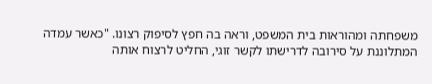משפחתה ומהוראות בית המשפט, וראה בה חפץ לסיפוק רצונו. "כאשר עמדה המתלוננת על סירובה לדרישתו לקשר זוגי, החליט לרצוח אותה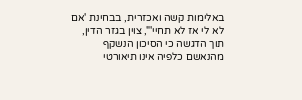באלימות קשה ואכזרית, בבחינת 'אם לא לי אז לא תחיי'", צוין בגזר הדין, תוך הדגשה כי הסיכון הנשקף מהנאשם כלפיה אינו תיאורטי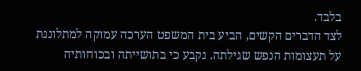בלבד.
לצד הדברים הקשים, הביע בית המשפט הערכה עמוקה למתלוננת על תעצומות הנפש שגילתה. נקבע כי בתושייתה ובכוחותיה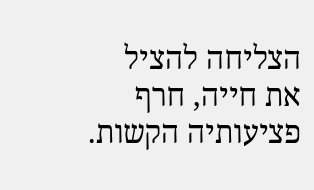הצליחה להציל את חייה, חרף פציעותיה הקשות.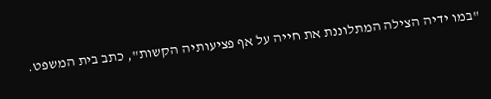"במו ידיה הצילה המתלוננת את חייה על אף פציעותיה הקשות", כתב בית המשפט.